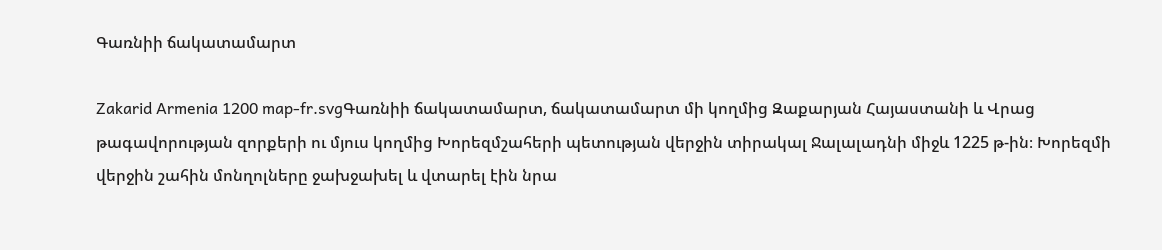Գառնիի ճակատամարտ

Zakarid Armenia 1200 map-fr.svgԳառնիի ճակատամարտ, ճակատամարտ մի կողմից Զաքարյան Հայաստանի և Վրաց թագավորության զորքերի ու մյուս կողմից Խորեզմշահերի պետության վերջին տիրակալ Ջալալադնի միջև 1225 թ-ին։ Խորեզմի վերջին շահին մոնղոլները ջախջախել և վտարել էին նրա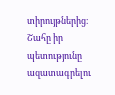տիրույթներից։ Շահը իր պետությունը ազատագրելու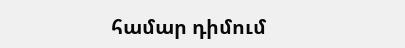համար դիմում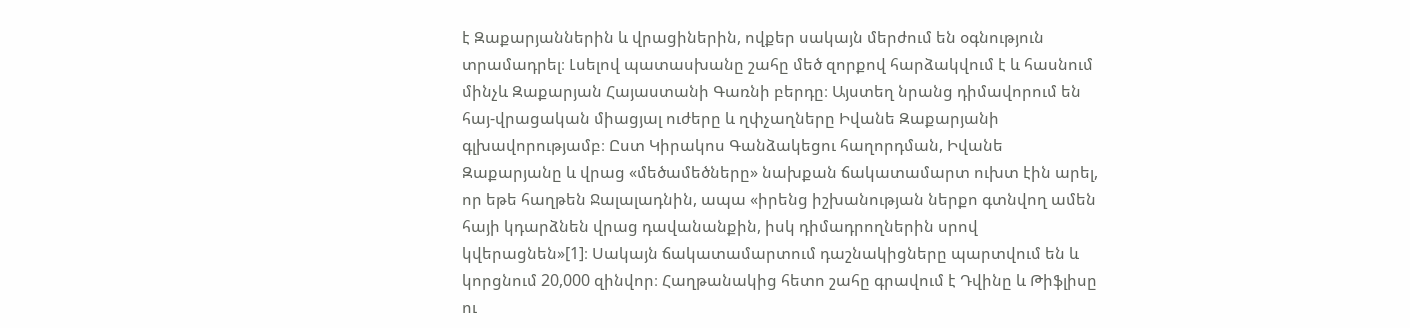է Զաքարյաններին և վրացիներին, ովքեր սակայն մերժում են օգնություն տրամադրել։ Լսելով պատասխանը շահը մեծ զորքով հարձակվում է և հասնում մինչև Զաքարյան Հայաստանի Գառնի բերդը։ Այստեղ նրանց դիմավորում են հայ-վրացական միացյալ ուժերը և ղփչաղները Իվանե Զաքարյանի գլխավորությամբ։ Ըստ Կիրակոս Գանձակեցու հաղորդման, Իվանե Զաքարյանը և վրաց «մեծամեծները» նախքան ճակատամարտ ուխտ էին արել, որ եթե հաղթեն Ջալալադնին, ապա «իրենց իշխանության ներքո գտնվող ամեն հայի կդարձնեն վրաց դավանանքին, իսկ դիմադրողներին սրով կվերացնեն»[1]։ Սակայն ճակատամարտում դաշնակիցները պարտվում են և կորցնում 20,000 զինվոր։ Հաղթանակից հետո շահը գրավում է Դվինը և Թիֆլիսը ու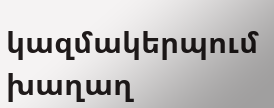կազմակերպում խաղաղ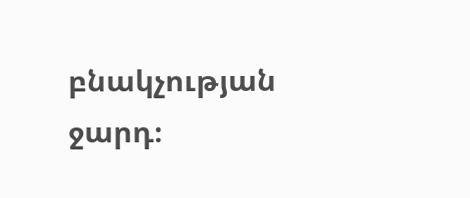բնակչության ջարդ։